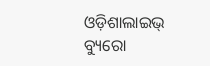ଓଡ଼ିଶାଲାଇଭ୍‌ ବ୍ୟୁରୋ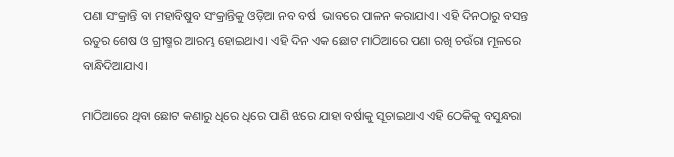ପଣା ସଂକ୍ରାନ୍ତି ବା ମହାବିଷୁବ ସଂକ୍ରାନ୍ତିକୁ ଓଡ଼ିଆ ନବ ବର୍ଷ  ଭାବରେ ପାଳନ କରାଯାଏ। ଏହି ଦିନଠାରୁ ବସନ୍ତ ଋତୁର ଶେଷ ଓ ଗ୍ରୀଷ୍ମର ଆରମ୍ଭ ହୋଇଥାଏ। ଏହି ଦିନ ଏକ ଛୋଟ ମାଠିଆରେ ପଣା ରଖି ଚଉଁରା ମୂଳରେ ବାନ୍ଧିଦିଆଯାଏ।

ମାଠିଆରେ ଥିବା ଛୋଟ କଣାରୁ ଧିରେ ଧିରେ ପାଣି ଝରେ ଯାହା ବର୍ଷାକୁ ସୂଚାଇଥାଏ ଏହି ଠେକିକୁ ବସୁନ୍ଧରା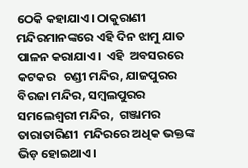ଠେକି କହାଯାଏ। ଠାକୁରାଣୀ ମନ୍ଦିରମାନଙ୍କରେ ଏହି ଦିନ ଝାମୁ ଯାତ ପାଳନ କରାଯାଏ।  ଏହି  ଅବସରରେ   କଟକର   ଚଣ୍ଡୀ ମନ୍ଦିର, ଯାଜପୁରର  ବିରଜା ମନ୍ଦିର, ସମ୍ବଲପୁରର  ସମଲେଶ୍ୱରୀ ମନ୍ଦିର,  ଗଞ୍ଜାମର  ତାରାତାରିଣୀ  ମନ୍ଦିରରେ ଅଧିକ ଭକ୍ତଙ୍କ ଭିଡ଼ ହୋଇଥାଏ।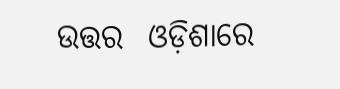ଉତ୍ତର  ଓଡ଼ିଶାରେ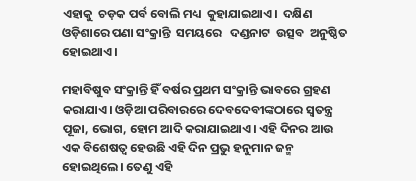ଏହାକୁ  ଚଡ଼କ ପର୍ବ ବୋଲି ମଧ୍ୟ  କୁହାଯାଇଥାଏ।  ଦକ୍ଷିଣ  ଓଡ଼ିଶାରେ ପଣା ସଂକ୍ରାନ୍ତି  ସମୟରେ   ଦଣ୍ଡନାଟ  ଉତ୍ସବ  ଅନୁଷ୍ଠିତ  ହୋଇଥାଏ।

ମହାବିଷୁବ ସଂକ୍ରାନ୍ତି ହିଁ ବର୍ଷର ପ୍ରଥମ ସଂକ୍ରାନ୍ତି ଭାବରେ ଗ୍ରହଣ କରାଯାଏ। ଓଡ଼ିଆ ପରିବାରରେ ଦେବଦେବୀଙ୍କଠାରେ ସ୍ୱତନ୍ତ୍ର ପୂଜା, ଭୋଗ, ହୋମ ଆଦି କରାଯାଇଥାଏ। ଏହି ଦିନର ଆଉ ଏକ ବିଶେଷତ୍ୱ ହେଉଛି ଏହି ଦିନ ପ୍ରଭୁ ହନୁମାନ ଜନ୍ମ ହୋଇଥିଲେ। ତେଣୁ ଏହି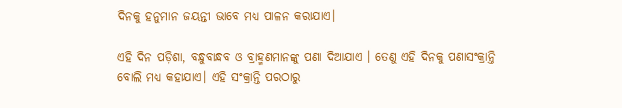ଦିନକୁ ହନୁମାନ ଜୟନ୍ତୀ ଭାବେ ମଧ୍ୟ ପାଳନ କରାଯାଏ।

ଏହି ଦିନ ପଡ଼ିଶା, ବନ୍ଧୁବାନ୍ଧବ ଓ ବ୍ରାହ୍ମଣମାନଙ୍କୁ ପଣା ଦିଆଯାଏ । ତେଣୁ ଏହି ଦିନକୁ ପଣାସଂକ୍ରାନ୍ତି ବୋଲି ମଧ୍ୟ କହାଯାଏ। ଏହି ସଂକ୍ରାନ୍ତି ପରଠାରୁ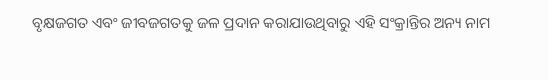ବୃକ୍ଷଜଗତ ଏବଂ ଜୀବଜଗତକୁ ଜଳ ପ୍ରଦାନ କରାଯାଉଥିବାରୁ ଏହି ସଂକ୍ରାନ୍ତିର ଅନ୍ୟ ନାମ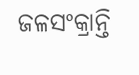ଜଳସଂକ୍ରାନ୍ତି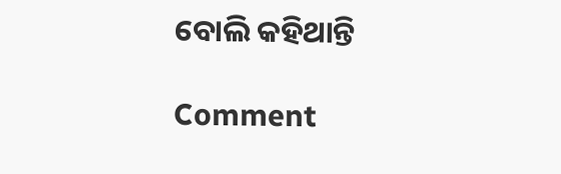ବୋଲି କହିଥାନ୍ତି

Comment